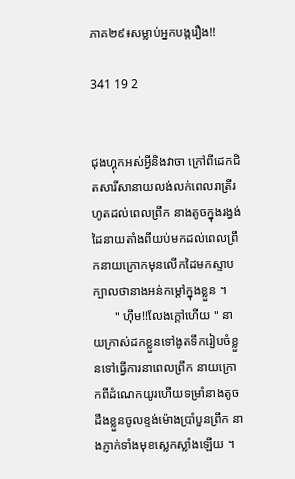ភាគ២៩៖សម្លាប់អ្នកបង្ករឿង!!

341 19 2


ជុងហ្គុកអស់អ្វីនិងវាចា ក្រៅពីដេកជិតសារីសានាយលង់លក់ពេលរាត្រីរហូតដល់ពេលព្រឹក នាងតូចក្នុងរង្វង់ដៃនាយតាំងពីយប់មកដល់ពេលព្រឹកនាយក្រោកមុនលើកដៃមកស្ទាបក្បាលថានាងអន់កម្ដៅក្នុងខ្លួន ។
       " ហ៊ឹម!!លែងក្ដៅហើយ " នាយក្រាស់ដកខ្លួនទៅងូតទឹករៀបចំខ្លួនទៅធ្វើការនាពេលព្រឹក នាយក្រោកពីដំណេកយូរហើយទម្រាំនាងតូចដឹងខ្លួនចូលខ្ទង់ម៉ោងប្រាំបួនព្រឹក នាងភ្ញាក់ទាំងមុខស្លេកស្លាំងឡើយ ។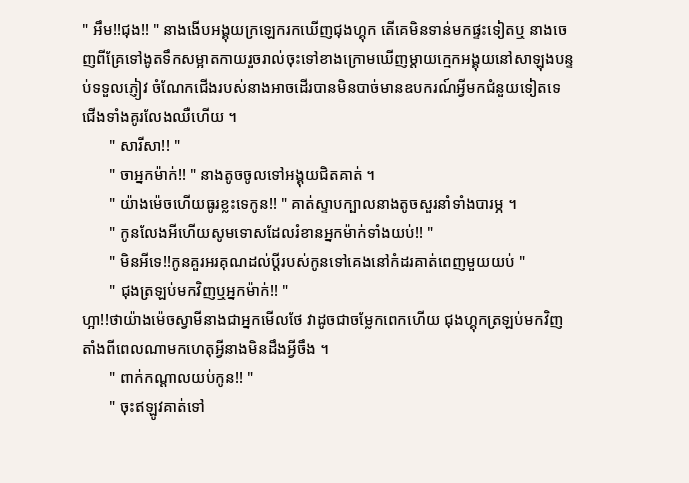" អឹម!!ជុង!! " នាងងើបអង្គុយក្រឡេករកឃើញជុងហ្គុក តើគេមិនទាន់មកផ្ទះទៀតឬ នាងចេញពីគ្រែទៅងូតទឹកសម្អាតកាយរួចរាល់ចុះទៅខាងក្រោមឃើញម្ដាយក្មេកអង្គុយនៅសាឡុងបន្ទប់ទទួលភ្ញៀវ ចំណែកជើងរបស់នាងអាចដើរបានមិនបាច់មានឧបករណ៍អ្វីមកជំនួយទៀតទេ ជើងទាំងគូរលែងឈឺហើយ ។
       " សារីសា!! "
       " ចាអ្នកម៉ាក់!! " នាងតូចចូលទៅអង្គុយជិតគាត់ ។
       " យ៉ាងម៉េចហើយធូរខ្លះទេកូន!! " គាត់ស្ទាបក្បាលនាងតូចសួរនាំទាំងបារម្ភ ។
       " កូនលែងអីហើយសូមទោសដែលរំខានអ្នកម៉ាក់ទាំងយប់!! "
       " មិនអីទេ!!កូនគួរអរគុណដល់ប្ដីរបស់កូនទៅគេងនៅកំដរគាត់ពេញមួយយប់ "
       " ជុងត្រឡប់មកវិញឬអ្នកម៉ាក់!! "
ហ្អា!!ថាយ៉ាងម៉េចស្វាមីនាងជាអ្នកមើលថែ វាដូចជាចម្លែកពេកហើយ ជុងហ្គុកត្រឡប់មកវិញតាំងពីពេលណាមកហេតុអ្វីនាងមិនដឹងអ្វីចឹង ។
       " ពាក់កណ្ដាលយប់កូន!! "
       " ចុះឥឡូវគាត់ទៅ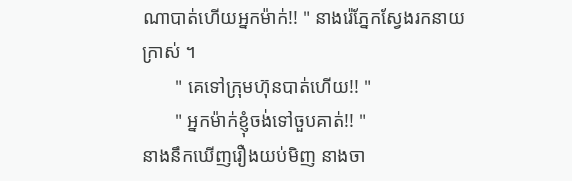ណាបាត់ហើយអ្នកម៉ាក់!! " នាងរ៉េភ្នែកស្វែងរកនាយក្រាស់ ។
       " គេទៅក្រុមហ៊ុនបាត់ហើយ!! "
       " អ្នកម៉ាក់ខ្ញុំចង់ទៅចួបគាត់!! "
នាងនឹកឃើញរឿងយប់មិញ នាងចា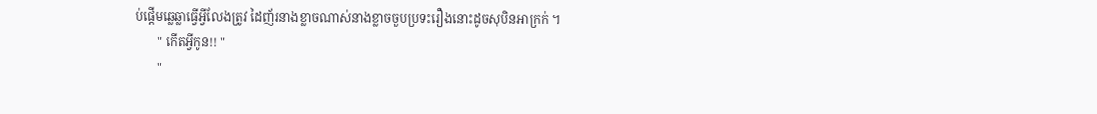ប់ផ្ដើមឆ្លេឆ្លាធ្វើអ្វីលែងត្រូវ ដៃញ័រនាងខ្លាចណាស់នាងខ្លាចចួបប្រទះរឿងនោះដូចសុបិនអាក្រក់ ។
       " កើតអ្វីកូន!! "
       "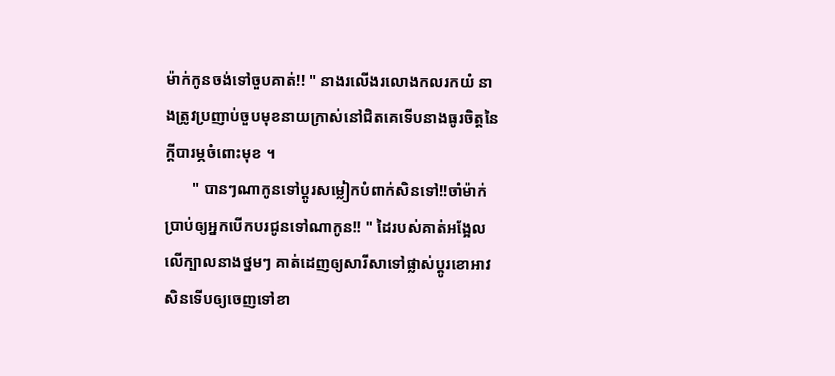ម៉ាក់កូនចង់ទៅចួបគាត់!! " នាងរលើងរលោងកលរកយំ នាងត្រូវប្រញាប់ចួបមុខនាយក្រាស់នៅជិតគេទើបនាងធូរចិត្ដនៃក្ដីបារម្ភចំពោះមុខ ។
       " បានៗណាកូនទៅប្ដូរសម្លៀកបំពាក់សិនទៅ!!ចាំម៉ាក់ប្រាប់ឲ្យអ្នកបើកបរជូនទៅណាកូន!! " ដៃរបស់គាត់អង្អែលលើក្បាលនាងថ្នមៗ គាត់ដេញឲ្យសារីសាទៅផ្លាស់ប្ដូរខោអាវសិនទើបឲ្យចេញទៅខា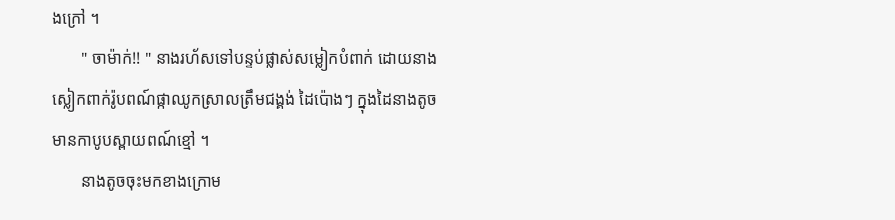ងក្រៅ ។
       " ចាម៉ាក់!! " នាងរហ័សទៅបន្ទប់ផ្លាស់សម្លៀកបំពាក់ ដោយនាងស្លៀកពាក់រ៉ូបពណ៍ផ្កាឈូកស្រាលត្រឹមជង្គង់ ដៃប៉ោងៗ ក្នុងដៃនាងតូចមានកាបូបស្ពាយពណ៍ខ្មៅ ។
       នាងតូចចុះមកខាងក្រោម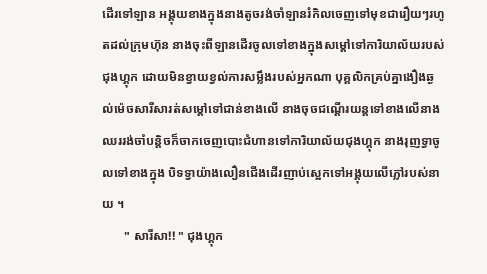ដើរទៅឡាន អង្គុយខាងក្នុងនាងតូចរង់ចាំឡានរំកិលចេញទៅមុខជារឿយៗរហូតដល់ក្រុមហ៊ុន នាងចុះពីឡានដើរចូលទៅខាងក្នុងសម្ដៅទៅការិយាល័យរបស់ជុងហ្គុក ដោយមិនខ្វាយខ្វល់ការសម្លឹងរបស់អ្នកណា បុគ្គលិកគ្រប់គ្នាងឿងឆ្ងល់ម៉េចសារីសារត់សម្ដៅទៅជាន់ខាងលើ នាងចុចជណ្ដើរយន្ដទៅខាងលើនាងឈររង់ចាំបន្ដិចក៏ចាកចេញបោះជំហានទៅការិយាល័យជុងហ្គុក នាងរុញទ្វាចូលទៅខាងក្នុង បិទទ្វាយ៉ាងលឿនជើងដើរញាប់ស្អេកទៅអង្គុយលើភ្លៅរបស់នាយ ។
       " សារីសា!! " ជុងហ្គុក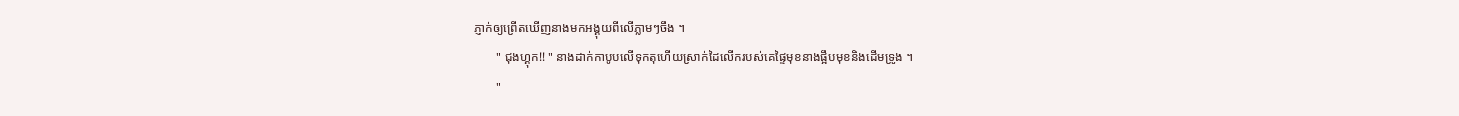ភ្ញាក់ឲ្យព្រើតឃើញនាងមកអង្គុយពីលើភ្លាមៗចឹង ។
       " ជុងហ្គុក!! " នាងដាក់កាបូបលើទុកតុហើយស្រាក់ដៃលើករបស់គេផ្ទៃមុខនាងផ្អឹបមុខនិងដើមទ្រូង ។
       "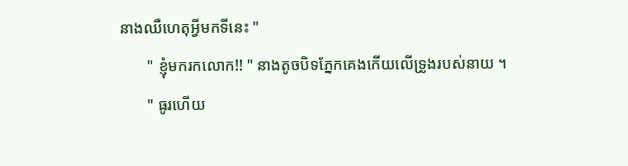នាងឈឺហេតុអ្វីមកទីនេះ "
       " ខ្ញុំមករកលោក!! " នាងតូចបិទភ្នែកគេងកើយលើទ្រូងរបស់នាយ ។
       " ធូរហើយ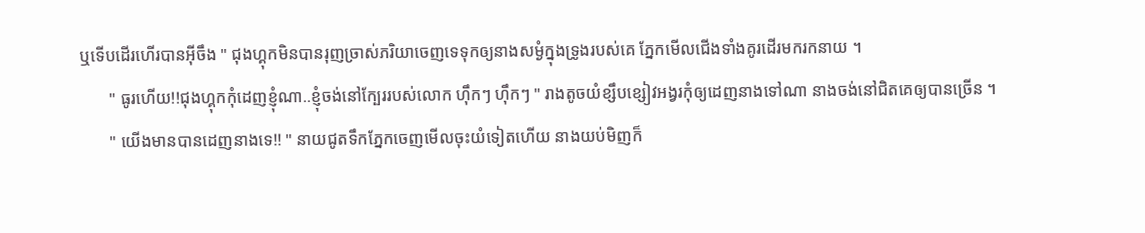ឬទើបដើរហើរបានអ៊ីចឹង " ជុងហ្គុកមិនបានរុញច្រាស់ភរិយាចេញទេទុកឲ្យនាងសម្ងំក្នុងទ្រូងរបស់គេ ភ្នែកមើលជើងទាំងគូរដើរមករកនាយ ។
       " ធូរហើយ!!ជុងហ្គុកកុំដេញខ្ញុំណា..ខ្ញុំចង់នៅក្បែររបស់លោក ហ៊ឹកៗ ហ៊ឹកៗ " រាងតូចយំខ្សឹបខ្សៀវអង្វរកុំឲ្យដេញនាងទៅណា នាងចង់នៅជិតគេឲ្យបានច្រើន ។
       " យើងមានបានដេញនាងទេ!! " នាយជូតទឹកភ្នែកចេញមើលចុះយំទៀតហើយ នាងយប់មិញក៏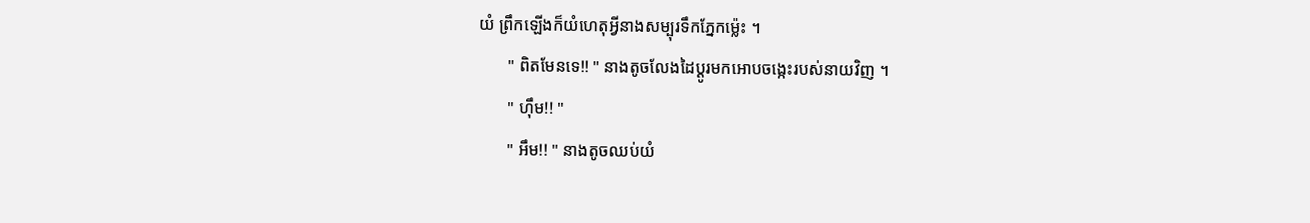យំ ព្រឹកឡើងក៏យំហេតុអ្វីនាងសម្បុរទឹកភ្នែកម្ល៉េះ ។
       " ពិតមែនទេ!! " នាងតូចលែងដៃប្ដូរមកអោបចង្កេះរបស់នាយវិញ ។
       " ហ៊ឹម!! "
       " អឹម!! " នាងតូចឈប់យំ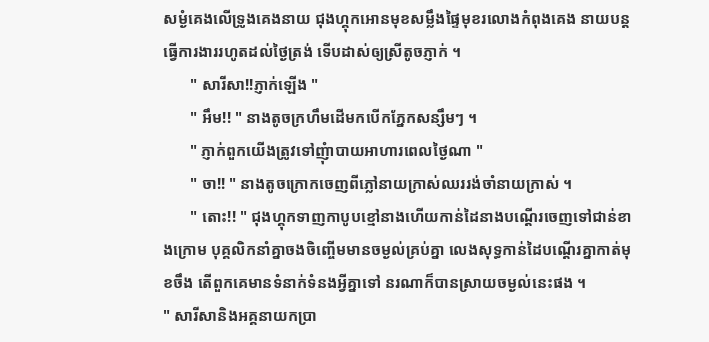សម្ងំគេងលើទ្រូងគេងនាយ ជុងហ្គុកអោនមុខសម្លឹងផ្ទៃមុខរលោងកំពុងគេង នាយបន្ដធ្វើការងាររហូតដល់ថ្ងៃត្រង់ ទើបដាស់ឲ្យស្រីតូចភ្ញាក់ ។
       " សារីសា!!ភ្ញាក់ឡើង "
       " អឹម!! " នាងតូចក្រហឹមដើមកបើកភ្នែកសន្សឹមៗ ។
       " ភ្ញាក់ពួកយើងត្រូវទៅញុំាបាយអាហារពេលថ្ងៃណា "
       " ចា!! " នាងតូចក្រោកចេញពីភ្លៅនាយក្រាស់ឈររង់ចាំនាយក្រាស់ ។
       " តោះ!! " ជុងហ្គុកទាញកាបូបខ្មៅនាងហើយកាន់ដៃនាងបណ្ដើរចេញទៅជាន់ខាងក្រោម បុគ្គលិកនាំគ្នាចងចិញ្ចើមមានចម្ងល់គ្រប់គ្នា លេងសុទ្ធកាន់ដៃបណ្ដើរគ្នាកាត់មុខចឹង តើពួកគេមានទំនាក់ទំនងអ្វីគ្នាទៅ នរណាក៏បានស្រាយចម្ងល់នេះផង ។
" សារីសានិងអគ្គនាយកប្រា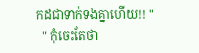កដជាទាក់ទងគ្នាហើយ!! "
  " កុំចេះតែថា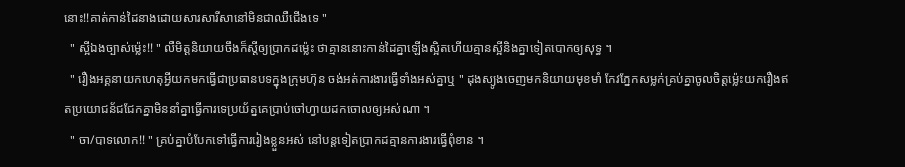នោះ!!គាត់កាន់ដៃនាងដោយសារសារីសានៅមិនជាឈឺជើងទេ "
  " ស្អីឯងច្បាស់ម្ល៉េះ!! " លឺមិត្ដនិយាយចឹងក៏ស្ដីឲ្យប្រាកដម្ល៉េះ ថាគ្មាននោះកាន់ដៃគ្នាឡើងស្អិតហើយគ្មានស្អីនិងគ្នាទៀតបោកឲ្យសុទ្ធ ។
  " រឿងអគ្គនាយកហេតុអ្វីយកមកធ្វើជាប្រធានបទក្នុងក្រុមហ៊ុន ចង់អត់ការងារធ្វើទាំងអស់គ្នាឬ " ដុងស្យូងចេញមកនិយាយមុខមាំ កែវភ្នែកសម្លក់គ្រប់គ្នាចូលចិត្ដម្ល៉េះយករឿងឥតប្រយោជន័ជជែកគ្នាមិននាំគ្នាធ្វើការទេប្រយ័ត្នគេប្រាប់ចៅហ្វាយដកចោលឲ្យអស់ណា ។
  " ចា/បាទលោក!! " គ្រប់គ្នាបំបែកទៅធ្វើការរៀងខ្លួនអស់ នៅបន្ដទៀតប្រាកដគ្មានការងារធ្វើពុំខាន ។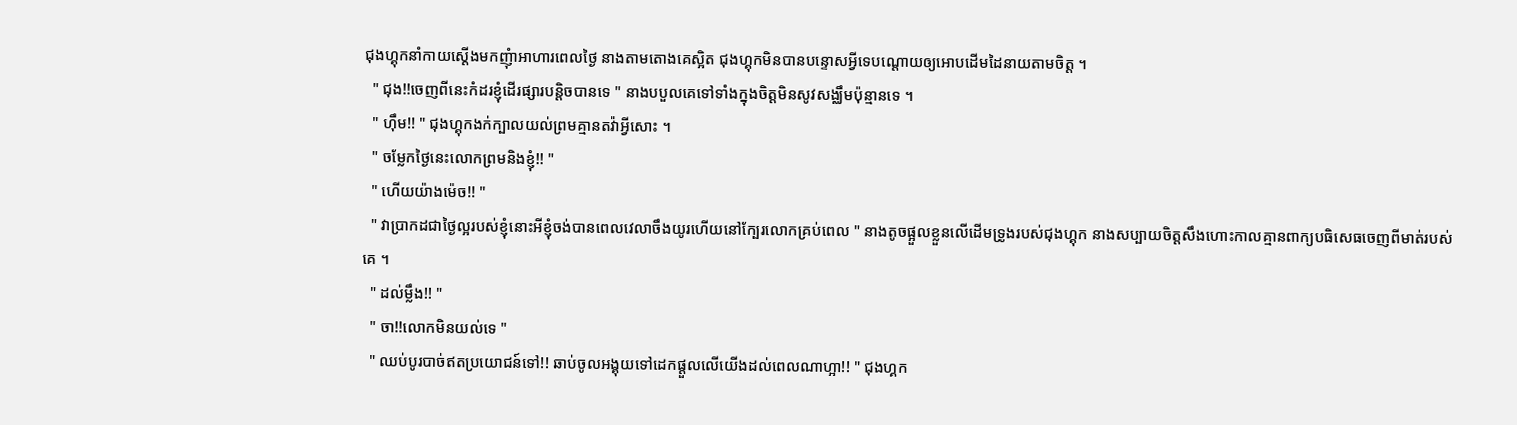ជុងហ្គុកនាំកាយស្ដើងមកញុំាអាហារពេលថ្ងៃ នាងតាមតោងគេស្អិត ជុងហ្គុកមិនបានបន្ទោសអ្វីទេបណ្ដោយឲ្យអោបដើមដៃនាយតាមចិត្ដ ។
  " ជុង!!ចេញពីនេះកំដរខ្ញុំដើរផ្សារបន្ដិចបានទេ " នាងបបួលគេទៅទាំងក្នុងចិត្ដមិនសូវសង្ឈឹមប៉ុន្មានទេ ។
  " ហ៊ឹម!! " ជុងហ្គុកងក់ក្បាលយល់ព្រមគ្មានតវ៉ាអ្វីសោះ ។
  " ចម្លែកថ្ងៃនេះលោកព្រមនិងខ្ញុំ!! "
  " ហើយយ៉ាងម៉េច!! "
  " វាប្រាកដជាថ្ងៃល្អរបស់ខ្ញុំនោះអីខ្ញុំចង់បានពេលវេលាចឹងយូរហើយនៅក្បែរលោកគ្រប់ពេល " នាងតូចផ្អួលខ្លួនលើដើមទ្រូងរបស់ជុងហ្គុក នាងសប្បាយចិត្ដសឹងហោះកាលគ្មានពាក្យបធិសេធចេញពីមាត់របស់គេ ។
  " ដល់ម្លឹង!! "
  " ចា!!លោកមិនយល់ទេ "
  " ឈប់បូរបាច់ឥតប្រយោជន៍ទៅ!! ឆាប់ចូលអង្គុយទៅដេកផ្ដួលលើយើងដល់ពេលណាហ្អា!! " ជុងហ្គក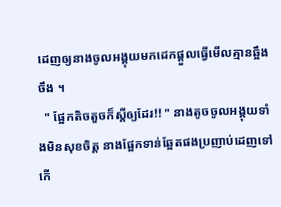ដេញឲ្យនាងចូលអង្គុយមកដេកផ្ដួលធ្វើមើលគ្មានឆ្អឹងចឹង ។
  " ផ្អែកតិចតួចក៏ស្ដីឲ្យដែរ!! " នាងតូចចូលអង្គុយទាំងមិនសុខចិត្ដ នាងផ្អែកទាន់ឆ្អែតផងប្រញាប់ដេញទៅកើ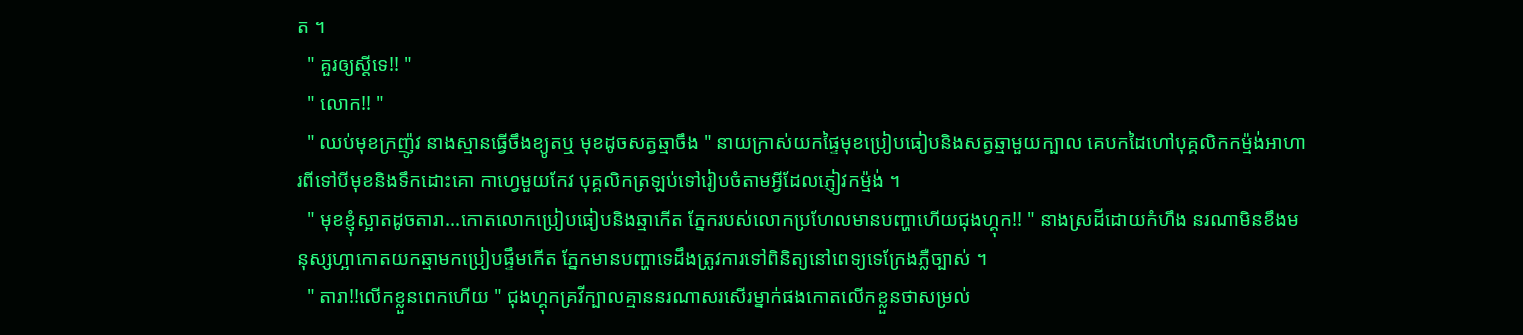ត ។
  " គួរឲ្យស្ដីទេ!! "
  " លោក!! "
  " ឈប់មុខក្រញ៉ូវ នាងស្មានធ្វើចឹងខ្យូតឬ មុខដូចសត្វឆ្មាចឹង " នាយក្រាស់យកផ្ទៃមុខប្រៀបធៀបនិងសត្វឆ្មាមួយក្បាល គេបកដៃហៅបុគ្គលិកកម្ម៉ង់អាហារពីទៅបីមុខនិងទឹកដោះគោ កាហ្វេមួយកែវ បុគ្គលិកត្រឡប់ទៅរៀបចំតាមអ្វីដែលភ្ញៀវកម្ម៉ង់ ។
  " មុខខ្ញុំស្អាតដូចតារា...កោតលោកប្រៀបធៀបនិងឆ្មាកើត ភ្នែករបស់លោកប្រហែលមានបញ្ហាហើយជុងហ្គុក!! " នាងស្រដីដោយកំហឹង នរណាមិនខឹងមនុស្សហ្អាកោតយកឆ្មាមកប្រៀបផ្ទឹមកើត ភ្នែកមានបញ្ហាទេដឹងត្រូវការទៅពិនិត្យនៅពេទ្យទេក្រែងភ្លឺច្បាស់ ។
  " តារា!!លើកខ្លួនពេកហើយ " ជុងហ្គុកគ្រវីក្បាលគ្មាននរណាសរសើរម្នាក់ផងកោតលើកខ្លួនថាសម្រល់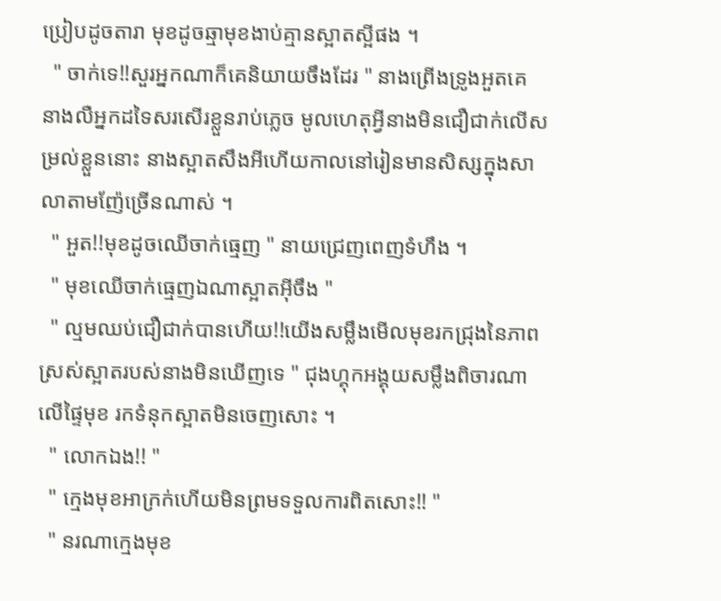ប្រៀបដូចតារា មុខដូចឆ្មាមុខងាប់គ្មានស្អាតស្អីផង ។
  " ចាក់ទេ!!សួរអ្នកណាក៏គេនិយាយចឹងដែរ " នាងព្រើងទ្រូងអួតគេ នាងលឺអ្នកដទៃសរសើរខ្លួនរាប់ភ្លេច មូលហេតុអ្វីនាងមិនជឿជាក់លើសម្រល់ខ្លួននោះ នាងស្អាតសឹងអីហើយកាលនៅរៀនមានសិស្សក្នុងសាលាតាមញ៉ែច្រើនណាស់ ។
  " អួត!!មុខដូចឈើចាក់ធ្មេញ " នាយជ្រេញពេញទំហឹង ។
  " មុខឈើចាក់ធ្មេញឯណាស្អាតអ៊ីចឹង "
  " ល្មមឈប់ជឿជាក់បានហើយ!!យើងសម្លឹងមើលមុខរកជ្រុងនៃភាពស្រស់ស្អាតរបស់នាងមិនឃើញទេ " ជុងហ្គុកអង្គុយសម្លឹងពិចារណាលើផ្ទៃមុខ រកទំនុកស្អាតមិនចេញសោះ ។
  " លោកឯង!! "
  " ក្មេងមុខអាក្រក់ហើយមិនព្រមទទួលការពិតសោះ!! "
  " នរណាក្មេងមុខ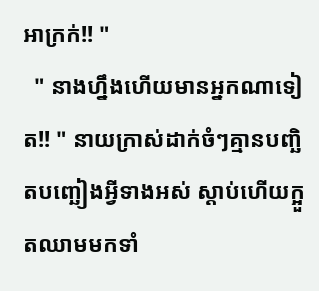អាក្រក់!! "
  " នាងហ្នឹងហើយមានអ្នកណាទៀត!! " នាយក្រាស់ដាក់ចំៗគ្មានបញ្ឆិតបញ្ឆៀងអ្វីទាងអស់ ស្ដាប់ហើយក្អួតឈាមមកទាំ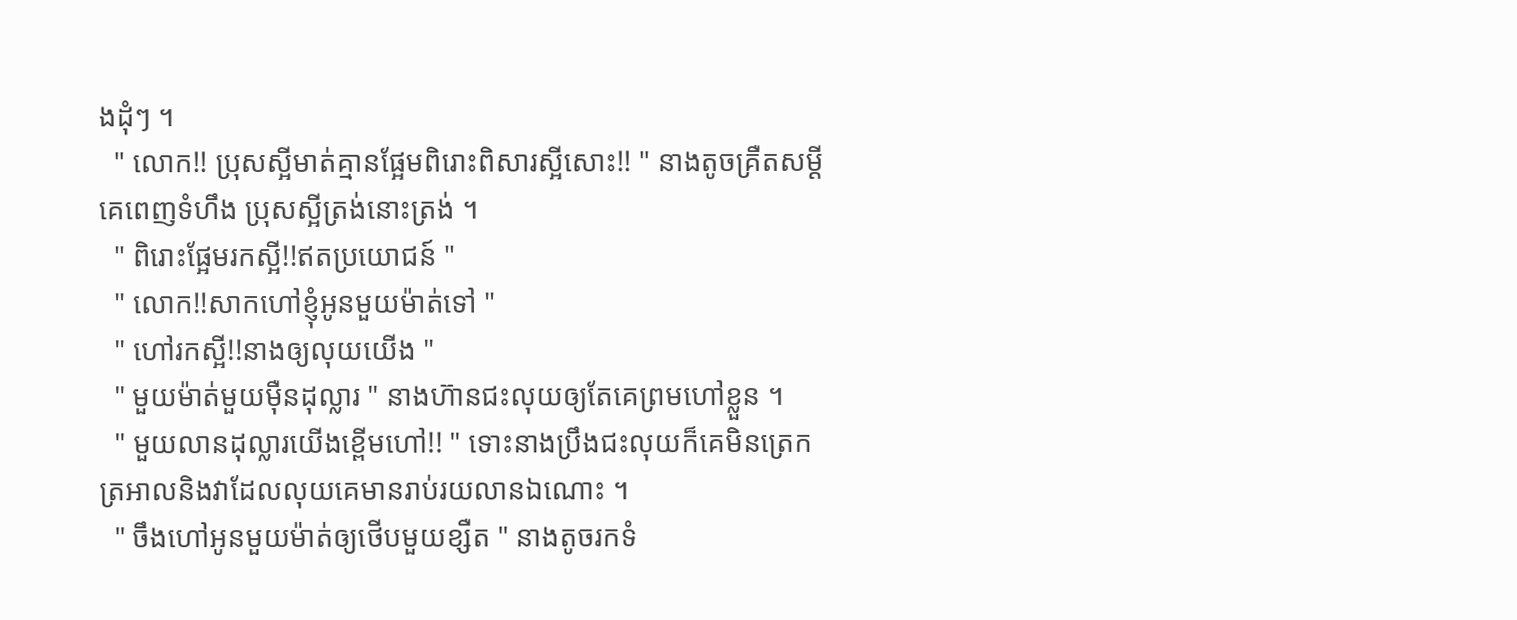ងដុំៗ ។
  " លោក!! ប្រុសស្អីមាត់គ្មានផ្អែមពិរោះពិសារស្អីសោះ!! " នាងតូចគ្រឺតសម្ដីគេពេញទំហឹង ប្រុសស្អីត្រង់នោះត្រង់ ។
  " ពិរោះផ្អែមរកស្អី!!ឥតប្រយោជន៍ "
  " លោក!!សាកហៅខ្ញុំអូនមួយម៉ាត់ទៅ "
  " ហៅរកស្អី!!នាងឲ្យលុយយើង "
  " មួយម៉ាត់មួយម៉ឺនដុល្លារ " នាងហ៊ានជះលុយឲ្យតែគេព្រមហៅខ្លួន ។
  " មួយលានដុល្លារយើងខ្ពើមហៅ!! " ទោះនាងប្រឹងជះលុយក៏គេមិនត្រេកត្រអាលនិងវាដែលលុយគេមានរាប់រយលានឯណោះ ។
  " ចឹងហៅអូនមួយម៉ាត់ឲ្យថើបមួយខ្សឺត " នាងតូចរកទំ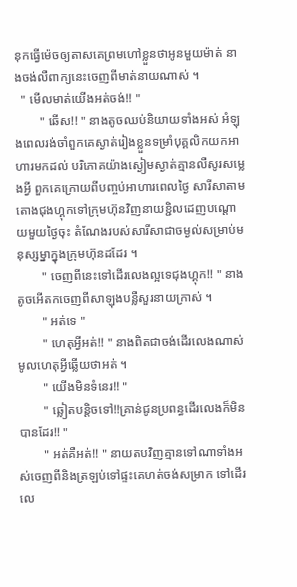នុកធ្វើម៉េចឲ្យតាសគេព្រមហៅខ្លួនថាអូនមួយម៉ាត់ នាងចង់លឺពាក្យនេះចេញពីមាត់នាយណាស់ ។
  " មើលមាត់យើងអត់ចង់!! "
        " ឆើស!! " នាងតូចឈប់និយាយទាំងអស់ អំឡុងពេលរង់ចាំពួកគេស្ងាត់រៀងខ្លួនទម្រាំបុគ្គលិកយកអាហារមកដល់ បរិភោគយ៉ាងស្ងៀមស្ងាត់គ្មានលឺសូរសម្លេងអ្វី ពួកគេក្រោយពីបញ្ចប់អាហារពេលថ្ងៃ សារីសាតាមតោងជុងហ្គុកទៅក្រុមហ៊ុនវិញនាយខ្ជិលដេញបណ្ដោយមួយថ្ងៃចុះ តំណែងរបស់សារីសាជាចម្ងល់សម្រាប់មនុស្សម្នាក្នុងក្រុមហ៊ុនដដែរ ។
        " ចេញពីនេះទៅដើរលេងល្អទេជុងហ្គុក!! " នាងតូចអើតកចេញពីសាឡុងបន្លឺសួរនាយក្រាស់ ។
        " អត់ទេ "
        " ហេតុអ្វីអត់!! " នាងពិតជាចង់ដើរលេងណាស់ មូលហេតុអ្វីឆ្លើយថាអត់ ។
        " យើងមិនទំនេរ!! "
        " ឆ្លៀតបន្ដិចទៅ!!គ្រាន់ជូនប្រពន្ធដើរលេងក៏មិនបានដែរ!! "
        " អត់គឺអត់!! " នាយតបវិញគ្មានទៅណាទាំងអស់ចេញពីនិងត្រឡប់ទៅផ្ទះគេហត់ចង់សម្រាក ទៅដើរលេ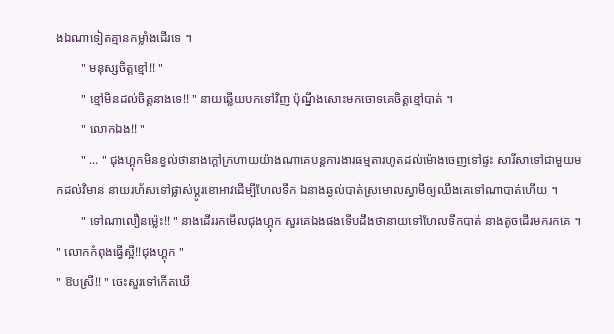ងឯណាទៀតគ្មានកម្លាំងដើរទេ ។
        " មនុស្សចិត្ដខ្មៅ!! "
        " ខ្មៅមិនដល់ចិត្ដនាងទេ!! " នាយឆ្លើយបកទៅវិញ ប៉ុណ្នឹងសោះមកចោទគេចិត្ដខ្មៅបាត់ ។
        " លោកឯង!! "
        " ... " ជុងហ្គុកមិនខ្វល់ថានាងក្ដៅក្រហាយយ៉ាងណាគេបន្ដការងារធម្មតារហូតដល់ម៉ោងចេញទៅផ្ទះ សារីសាទៅជាមួយមកដល់វិមាន នាយរហ័សទៅផ្លាស់ប្ដូរខោអាវដើម្បីហែលទឹក ឯនាងឆ្ងល់បាត់ស្រមោលស្វាមីឲ្យឈឹងគេទៅណាបាត់ហើយ ។
        " ទៅណាលឿនម្ល៉េះ!! " នាងដើររកមើលជុងហ្គុក សួរគេឯងផងទើបដឹងថានាយទៅហែលទឹកបាត់ នាងតូចដើរមករកគេ ។
" លោកកំពុងធ្វើស្អី!!ជុងហ្គុក "
" ឱបស្រី!! " ចេះសួរទៅកើតឃើ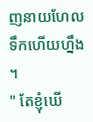ញនាយហែលទឹកហើយហ្នឹង ។
" តែខ្ញុំឃើ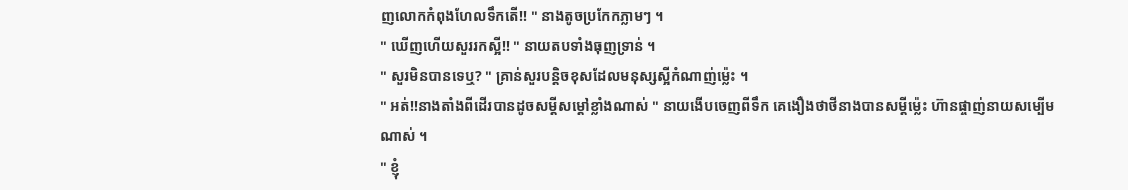ញលោកកំពុងហែលទឹកតើ!! " នាងតូចប្រកែកភ្លាមៗ ។
" ឃើញហើយសួររកស្អី!! " នាយតបទាំងធុញទ្រាន់ ។
" សួរមិនបានទេឬ? " គ្រាន់សួរបន្ដិចខុសដែលមនុស្សស្អីកំណាញ់ម្ល៉េះ ។
" អត់!!នាងតាំងពីដើរបានដូចសម្ដីសម្ដៅខ្លាំងណាស់ " នាយងើបចេញពីទឹក គេងឿងថាថីនាងបានសម្ដីម្ល៉េះ ហ៊ានផ្ចាញ់នាយសម្បើមណាស់ ។
" ខ្ញុំ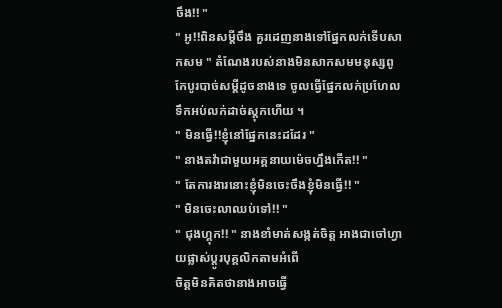ចឹង!! "
" អូ!!ពិនសម្ដីចឹង គួរដេញនាងទៅផ្នែកលក់ទើបសាកសម " តំណែងរបស់នាងមិនសាកសមមនុស្សពូកែបូរបាច់សម្ដីដូចនាងទេ ចូលធ្វើផ្នែកលក់ប្រហែលទឹកអប់លក់ដាច់ស្ដុកហើយ ។
" មិនធ្វើ!!ខ្ញុំនៅផ្នែកនេះដដែរ "
" នាងតវ៉ាជាមួយអគ្គនាយម៉េចហ្នឹងកើត!! "
" តែការងារនោះខ្ញុំមិនចេះចឹងខ្ញុំមិនធ្វើ!! "
" មិនចេះលាឈប់ទៅ!! "
" ជុងហ្គុក!! " នាងខាំមាត់សង្កត់ចិត្ដ អាងជាចៅហ្វាយផ្លាស់ប្ដូរបុគ្គលិកតាមអំពើ
ចិត្ដមិនគិតថានាងអាចធ្វើ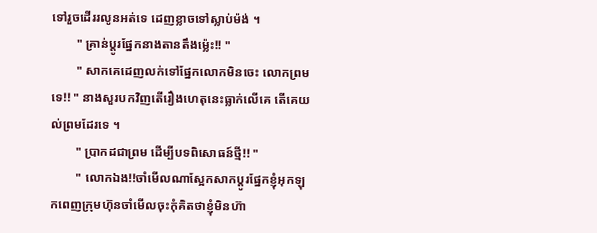ទៅរួចដើររលូនអត់ទេ ដេញខ្លាចទៅស្លាប់ម៉ង់ ។
        " គ្រាន់ប្ដូរផ្នែកនាងតានតឹងម្ល៉េះ!! "
        " សាកគេដេញលក់ទៅផ្នែកលោកមិនចេះ លោកព្រមទេ!! " នាងសួរបកវិញតើរឿងហេតុនេះធ្លាក់លើគេ តើគេយល់ព្រមដែរទេ ។
        " ប្រាកដជាព្រម ដើម្បីបទពិសោធន៍ថ្មី!! "
        " លោកឯង!!ចាំមើលណាស្អែកសាកប្ដូរផ្នែកខ្ញុំអុកឡុកពេញក្រុមហ៊ុនចាំមើលចុះកុំគិតថាខ្ញុំមិនហ៊ា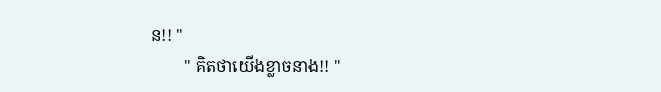ន!! "
        " គិតថាយើងខ្លាចនាង!! "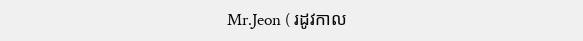Mr.Jeon ( រដូវកាល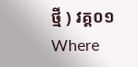ថ្មី ) វគ្គ០១Where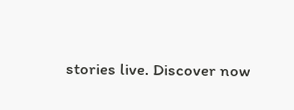stories live. Discover now